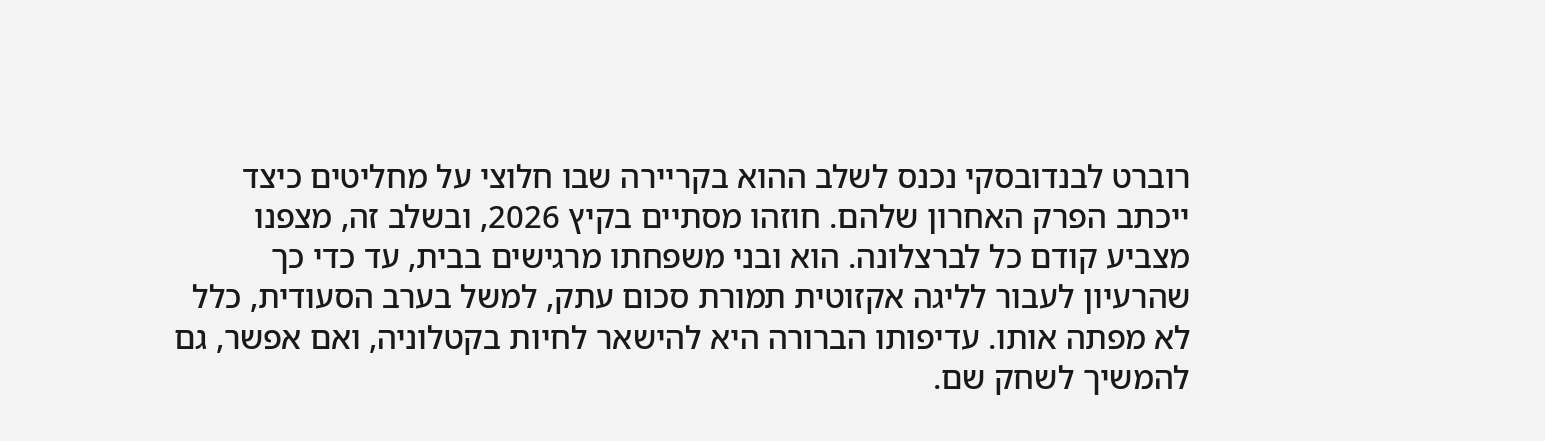רוברט לבנדובסקי נכנס לשלב ההוא בקריירה שבו חלוצי על מחליטים כיצד ייכתב הפרק האחרון שלהם. חוזהו מסתיים בקיץ 2026, ובשלב זה, מצפנו מצביע קודם כל לברצלונה. הוא ובני משפחתו מרגישים בבית, עד כדי כך שהרעיון לעבור לליגה אקזוטית תמורת סכום עתק, למשל בערב הסעודית, כלל לא מפתה אותו. עדיפותו הברורה היא להישאר לחיות בקטלוניה, ואם אפשר, גם להמשיך לשחק שם.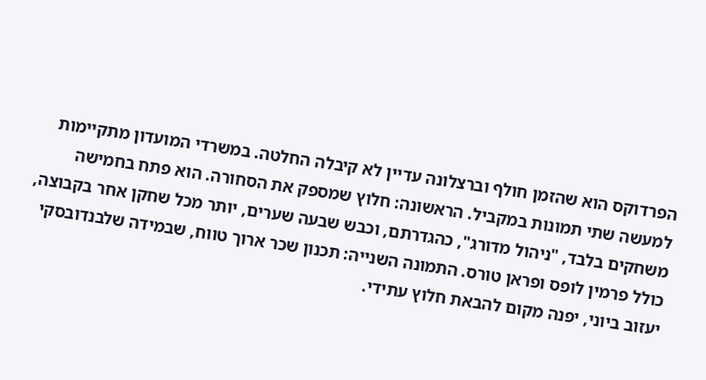הפרדוקס הוא שהזמן חולף וברצלונה עדיין לא קיבלה החלטה. במשרדי המועדון מתקיימות למעשה שתי תמונות במקביל. הראשונה: חלוץ שמספק את הסחורה. הוא פתח בחמישה משחקים בלבד, "ניהול מדורג", כהגדרתם, וכבש שבעה שערים, יותר מכל שחקן אחר בקבוצה, כולל פרמין לופס ופראן טורס. התמונה השנייה: תכנון שכר ארוך טווח, שבמידה שלבנדובסקי יעזוב ביוני, יפנה מקום להבאת חלוץ עתידי.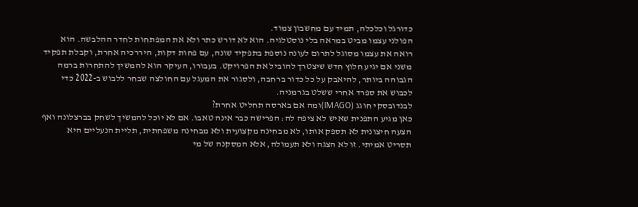כדורגל וכלכלה, תמיד עם מחשבון צמוד.
הפולני עצמו מביט במראה בלי נוסטלגיה. הוא לא דורש כתר ולא את המפתחות לחדר ההלבשה. הוא רואה את עצמו מסוגל לתרום לעונה נוספת בתפקיד שונה, עם פחות דקות, היררכיה אחרת, וקבלת תפקיד משני אם יגיע חלוץ חדש שיצטרך להוביל את הפרויקט. בעבורו, העיקר הוא להמשיך להתחרות ברמה הגבוהה ביותר, להיאבק על כל כדור ברחבה, ולסגור את המעגל עם החולצה שבחר ללבוש ב-2022 כדי לכבוש את ספרד אחרי ששלט בגרמניה.
לבנדובסקי חוגג (IMAGO)ומה אם בארסה תחליט אחרת?
כאן מגיע התפנית שאיש לא ציפה לה: הפרישה כבר אינה טאבו. אם לא יוכל להמשיך לשחק בברצלונה ואף הצעה חיצונית לא תספק אותו, לא מבחינה מקצועית ולא מבחינה משפחתית, תליית הנעליים היא תסריט אמיתי. זו לא הצגה ולא תעמולה, אלא המסקנה של מי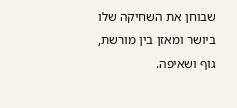שבוחן את השחיקה שלו ביושר ומאזן בין מורשת, גוף ושאיפה.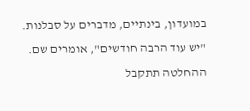במועדון, בינתיים, מדברים על סבלנות. "יש עוד הרבה חודשים", אומרים שם. ההחלטה תתקבל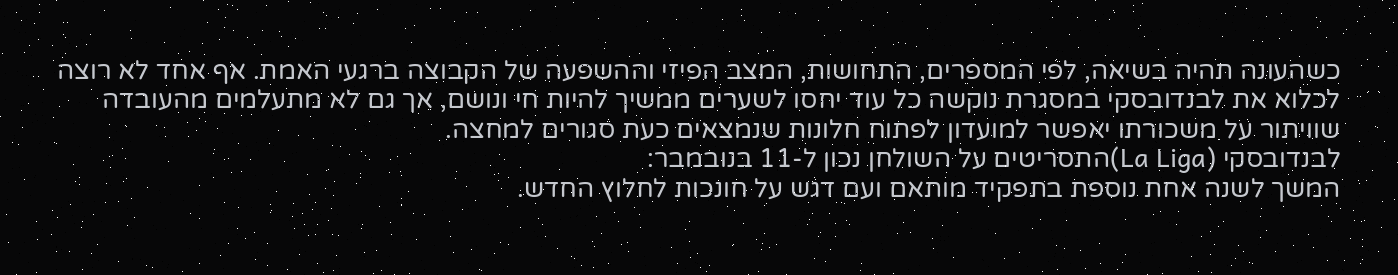כשהעונה תהיה בשיאה, לפי המספרים, התחושות, המצב הפיזי וההשפעה של הקבוצה ברגעי האמת. אף אחד לא רוצה לכלוא את לבנדובסקי במסגרת נוקשה כל עוד יחסו לשערים ממשיך להיות חי ונושם, אך גם לא מתעלמים מהעובדה שוויתור על משכורתו יאפשר למועדון לפתוח חלונות שנמצאים כעת סגורים למחצה.
לבנדובסקי (La Liga)התסריטים על השולחן נכון ל-11 בנובמבר:
המשך לשנה אחת נוספת בתפקיד מותאם ועם דגש על חונכות לחלוץ החדש.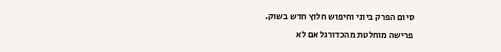סיום הפרק ביוני וחיפוש חלוץ חדש בשוק.
פרישה מוחלטת מהכדורגל אם לא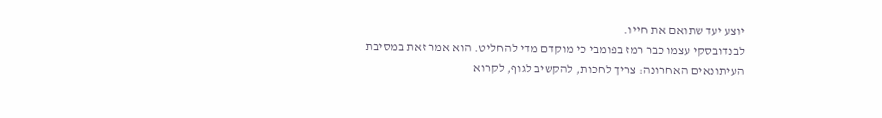יוצע יעד שתואם את חייו.
לבנדובסקי עצמו כבר רמז בפומבי כי מוקדם מדי להחליט. הוא אמר זאת במסיבת העיתונאים האחרונה: צריך לחכות, להקשיב לגוף, לקרוא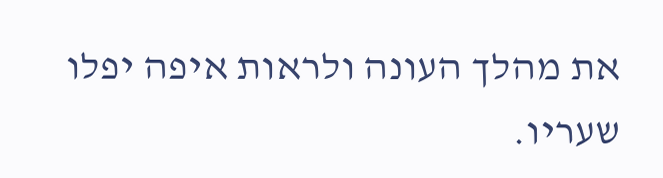את מהלך העונה ולראות איפה יפלו שעריו.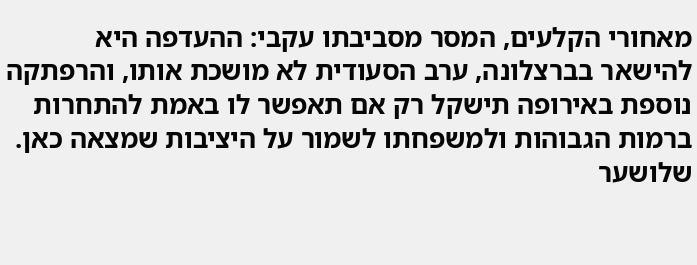מאחורי הקלעים, המסר מסביבתו עקבי: ההעדפה היא להישאר בברצלונה, ערב הסעודית לא מושכת אותו, והרפתקה נוספת באירופה תישקל רק אם תאפשר לו באמת להתחרות ברמות הגבוהות ולמשפחתו לשמור על היציבות שמצאה כאן.
שלושער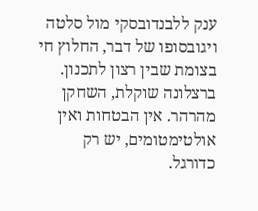ענק ללבנדובסקי מול סלטה ויגובסופו של דבר, החלוץ חי בצומת שבין רצון לתכנון. ברצלונה שוקלת, השחקן מהרהר. אין הבטחות ואין אולטימטומים, יש רק כדורגל.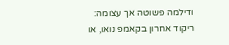ודילמה פשוטה אך עצומה: ריקוד אחרון בקאמפ נואו, או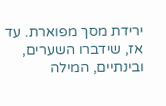ירידת מסך מפוארת. עד אז, שידברו השערים, ובינתיים, המילה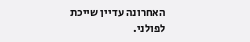האחרונה עדיין שייכת לפולני.